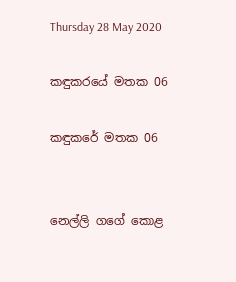Thursday 28 May 2020

කඳුකරයේ මතක 06

කඳුකරේ මතක 06


නෙල්ලි ගගේ කොළ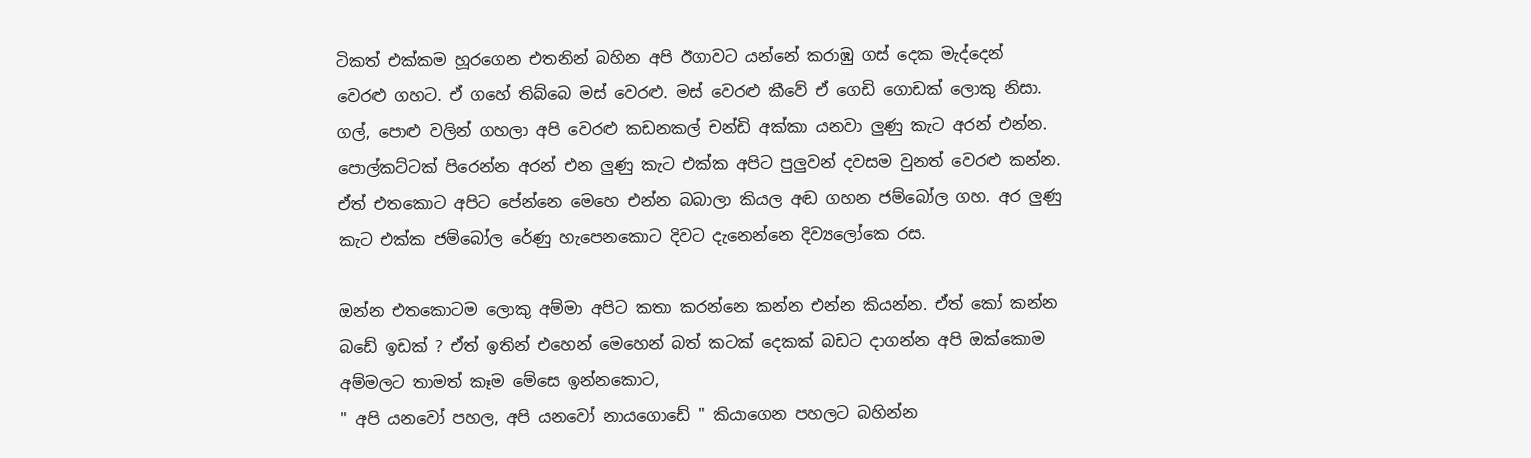ටිකත් එක්කම හූරගෙන එතනින් බහින අපි ඊගාවට යන්නේ කරාඹු ගස් දෙක මැද්දෙන් වෙරළු ගහට. ඒ ගහේ තිබ්බෙ මස් වෙරළු. මස් වෙරළු කීවේ ඒ ගෙඩි ගොඩක් ලොකු නිසා. ගල්, පොළු වලින් ගහලා අපි වෙරළු කඩනකල් චන්ඩි අක්කා යනවා ලුණු කැට අරන් එන්න. පොල්කට්ටක් පිරෙන්න අරන් එන ලුණු කැට එක්ක අපිට පුලුවන් දවසම වුනත් වෙරළු කන්න. ඒත් එතකොට අපිට පේන්නෙ මෙහෙ එන්න බබාලා කියල අඬ ගහන ජම්බෝල ගහ. අර ලුණු කැට එක්ක ජම්බෝල රේණු හැපෙනකොට දිවට දැනෙන්නෙ දිව්‍යලෝකෙ ‍රස.

ඔන්න එතකොටම ලොකු අම්මා අපිට කතා කරන්නෙ කන්න එන්න කියන්න. ඒත් කෝ කන්න බඩේ ඉඩක් ? ඒත් ඉතින් එහෙන් මෙහෙන් බත් කටක් දෙකක් බඩට දාගන්න අපි ඔක්කොම අම්මලට තාමත් කෑම මේසෙ ඉන්නකොට,
" අපි යනවෝ පහල, අපි යනවෝ නායගොඩේ " කියාගෙන පහලට බහින්න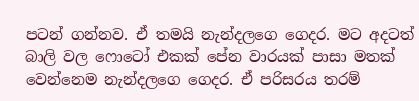පටන් ගන්නව. ඒ තමයි නැන්දලගෙ ගෙදර. මට අදටත් බාලි වල ෆොටෝ එකක් පේන වාරයක් පාසා මතක් වෙන්නෙම නැන්දලගෙ ගෙදර. ඒ පරිසරය තරම්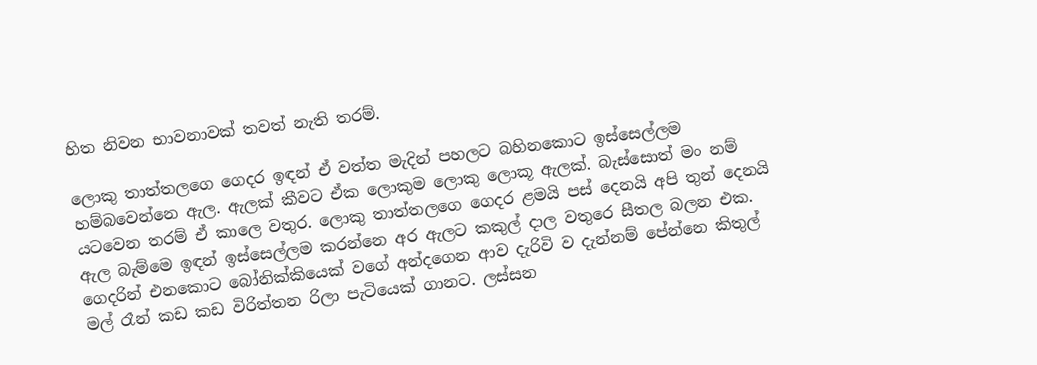හිත නිවන භාවනාවක් තවත් නැති තරම්.

ලොකු තාත්තලගෙ ගෙදර ඉඳන් ඒ වත්ත මැදින් පහලට බහිනකොට ඉස්සෙල්ලම හම්බවෙන්නෙ ඇල. ඇලක් කීවට ඒක ලොකුම ලොකු ලොකූ ඇලක්. බැස්සොත් මං නම් යටවෙන තරම් ඒ කාලෙ වතුර. ලොකු තාත්තලගෙ ගෙදර ළමයි පස් දෙනයි අපි තුන් දෙනයි ඇල බැම්මෙ ඉඳන් ඉස්සෙල්ලම කරන්නෙ අර ඇලට කකුල් දාල වතුරෙ සීතල බලන එක. ගෙදරින් එනකොට බෝනික්කියෙක් වගේ අන්දගෙන ආව දැරිවි ව දැන්නම් පේන්නෙ කිතුල් මල් රෑන් කඩ කඩ විරිත්තන රිලා පැටියෙක් ගානට. ලස්සන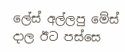ලේස් අල්ලපු මේස් දාල ඊට පස්සෙ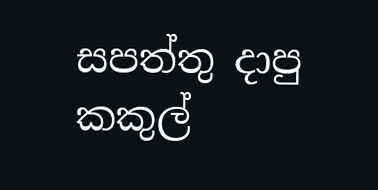සපත්තු දාපු කකුල්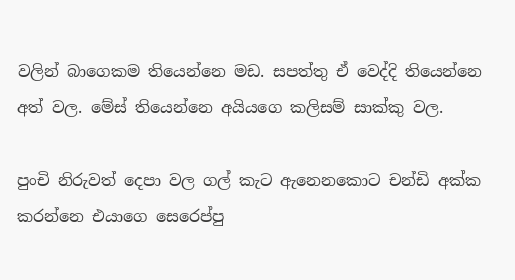වලින් බාගෙකම තියෙන්නෙ මඩ. සපත්තු ඒ වෙද්දි තියෙන්නෙ අත් වල. මේස් තියෙන්නෙ අයියගෙ කලිසම් සාක්කු වල.

පුංචි නිරුවත් දෙපා වල ගල් කැට ඇනෙනකොට චන්ඩි අක්ක කරන්නෙ එයාගෙ සෙරෙප්පු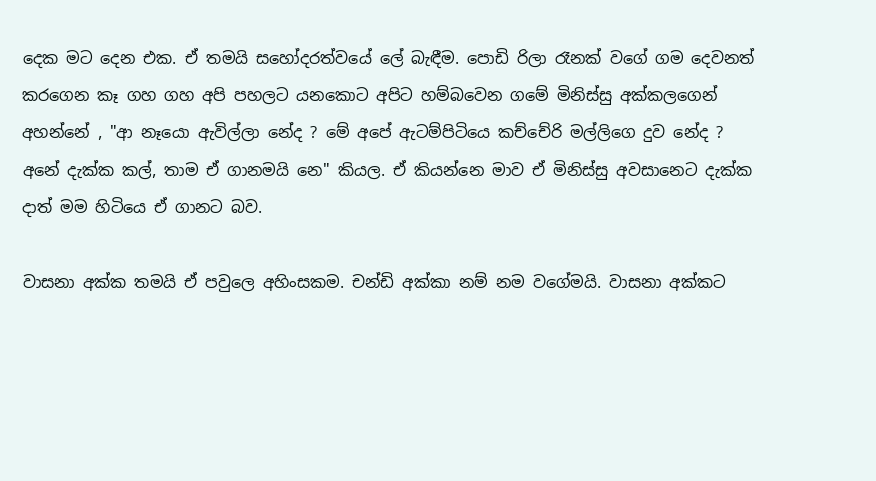දෙක මට දෙන එක. ඒ තමයි සහෝදරත්වයේ ලේ බැඳීම. පොඩි රිලා රෑනක් වගේ ගම දෙවනත් කරගෙන කෑ ගහ ගහ අපි පහලට යනකොට අපිට හම්බවෙන ගමේ මිනිස්සු අක්කලගෙන් අහන්නේ , "ආ නෑයො ඇවිල්ලා නේද ? මේ අපේ ඇටම්පිටියෙ කච්චේරි මල්ලිගෙ දුව නේද ? අනේ දැක්ක කල්, තාම ඒ ගානමයි නෙ" කියල. ඒ කියන්නෙ මාව ඒ මිනිස්සු අවසානෙට දැක්ක දාත් මම හිටියෙ ඒ ගානට බව.

වාසනා අක්ක තමයි ඒ පවුලෙ අහිංසකම. චන්ඩි අක්කා නම් නම වගේමයි. වාසනා අක්කට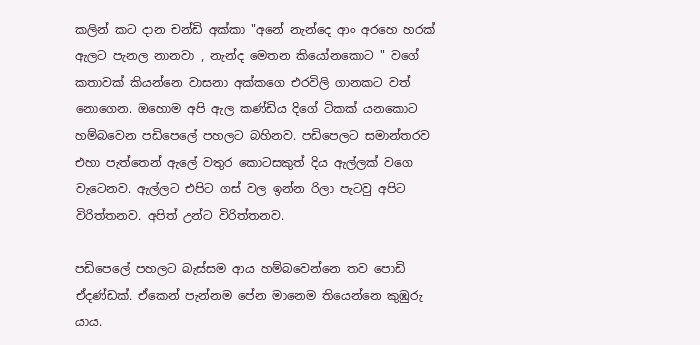කලින් කට දාන චන්ඩි අක්කා "අනේ නැන්දෙ ආං අරහෙ හරක් ඇලට පැනල නානවා , නැන්ද මෙතන කියෝනකොට " වගේ කතාවක් කියන්නෙ වාසනා අක්කගෙ එරවිලි ගානකට වත් නොගෙන. ඔහොම අපි ඇල කණ්ඩිය දිගේ ටිකක් යනකොට හම්බවෙන පඩිපෙලේ පහලට බහිනව. පඩිපෙලට සමාන්තරව එහා පැත්තෙන් ඇලේ වතුර කොටසකුත් දිය ඇල්ලක් වගෙ වැටෙනව. ඇල්ලට එපිට ගස් වල ඉන්න රිලා පැටවු අපිට විරිත්තනව. අපිත් උන්ට විරිත්තනව.

පඩිපෙලේ පහලට බැස්සම ආය හම්බවෙන්නෙ තව පොඩි ඒදණ්ඩක්. ඒකෙන් පැන්නම පේන මානෙම තියෙන්නෙ කුඹුරු යාය.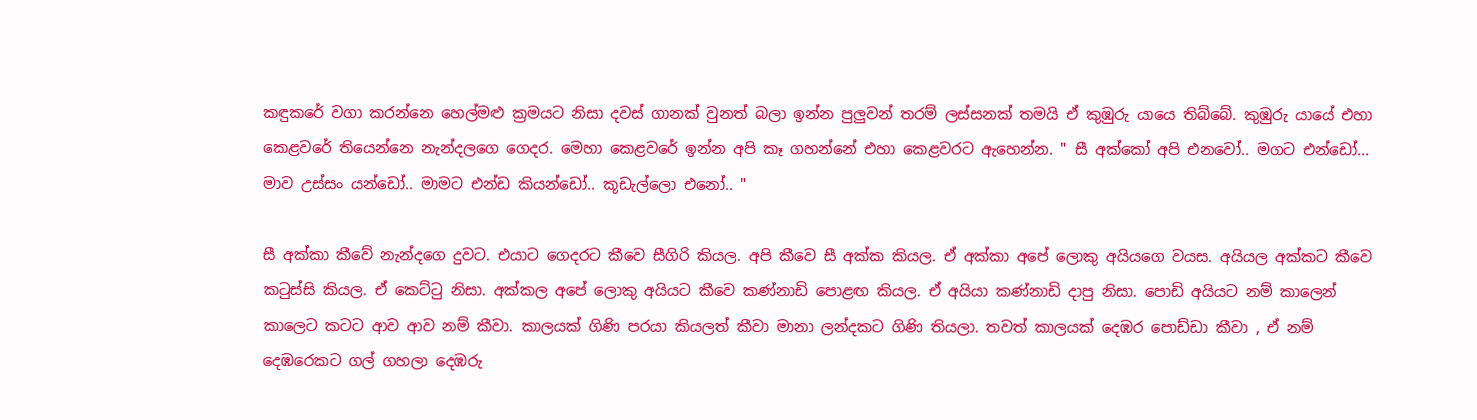කඳුකරේ වගා කරන්නෙ හෙල්මළු ක්‍රමයට නිසා දවස් ගානක් වුනත් බලා ඉන්න පුලුවන් තරම් ලස්සනක් තමයි ඒ කුඹුරු යායෙ තිබ්බේ. කුඹුරු යායේ එහා කෙළවරේ තියෙන්නෙ නැන්දලගෙ ගෙදර. මෙහා කෙළවරේ ඉන්න අපි කෑ ගහන්නේ එහා කෙළවරට ඇහෙන්න. " සී අක්කෝ අපි එනවෝ.. මගට එන්ඩෝ... මාව උස්සං යන්ඩෝ.. මාමට එන්ඩ කියන්ඩෝ.. කූඩැල්ලො එනෝ.. "

සී අක්කා කීවේ නැන්දගෙ දුවට. එයාට ගෙදරට කීවෙ සීගිරි කියල. අපි කීවෙ සී අක්ක කියල. ඒ අක්කා අපේ ලොකු අයියගෙ වයස. අයියල අක්කට කීවෙ කටුස්සි කියල. ඒ කෙට්ටු නිසා. අක්කල අපේ ලොකු අයියට කීවෙ කණ්නාඩි පොළඟ කියල. ඒ අයියා කණ්නාඩි දාපු නිසා. පොඩි අයියට නම් කාලෙන් කාලෙට කටට ආව ආව නම් කීවා. කාලයක් ගිණි පරයා කියලත් කීවා මානා ලන්දකට ගිණි තියලා. තවත් කාලයක් දෙඹර පොඩ්ඩා කීවා , ඒ නම් දෙඹරෙකට ගල් ගහලා දෙඹරු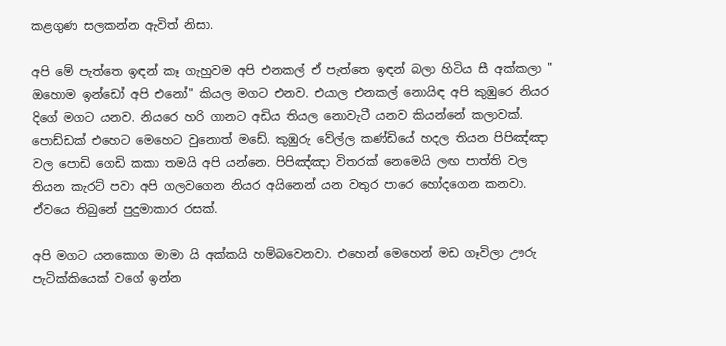කළගුණ සලකන්න ඇවිත් නිසා.

අපි මේ පැත්තෙ ඉඳන් කෑ ගැහුවම අපි එනකල් ඒ පැත්තෙ ඉඳන් බලා හිටිය සී අක්කලා " ඔහොම ඉන්ඩෝ අපි එනෝ" කියල මගට එනව. එයාල එනකල් නොයිඳ අපි කුඹුරෙ නියර දිගේ මගට යනව. නියරෙ හරි ගානට අඩිය තියල නොවැටී යනව කියන්නේ කලාවක්. පොඩ්ඩක් එහෙට මෙහෙට වුනොත් මඩේ. කුඹුරු වේල්ල කණ්ඩියේ හදල තියන පිපිඤ්ඤා වල පොඩි ගෙඩි කකා තමයි අපි යන්නෙ. පිපිඤ්ඤා විතරක් නෙමෙයි ලඟ පාත්ති වල තියන කැරට් පවා අපි ගලවගෙන නියර අයිනෙන් යන වතුර පාරෙ හෝදගෙන කනවා. ඒවයෙ තිබුනේ පුදුමාකාර රසක්.

අපි මගට යනකොග මාමා යි අක්කයි හම්බවෙනවා. එහෙන් මෙහෙන් මඩ ගෑවිලා ඌරු පැටික්කියෙක් වගේ ඉන්න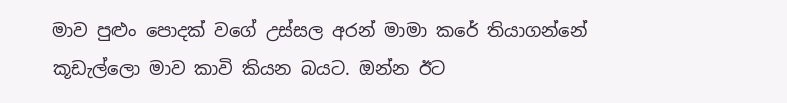මාව පුළුං පොදක් වගේ උස්සල අරන් මාමා කරේ තියාගන්නේ කූඩැල්ලො මාව කාවි කියන බයට. ඔන්න ඊට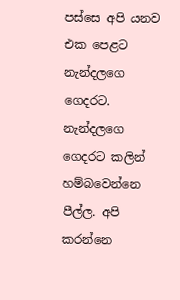පස්සෙ අපි යනව එක පෙළට නැන්දලගෙ ගෙදරට. නැන්දලගෙ ගෙදරට කලින් හම්බවෙන්නෙ පීල්ල. අපි කරන්නෙ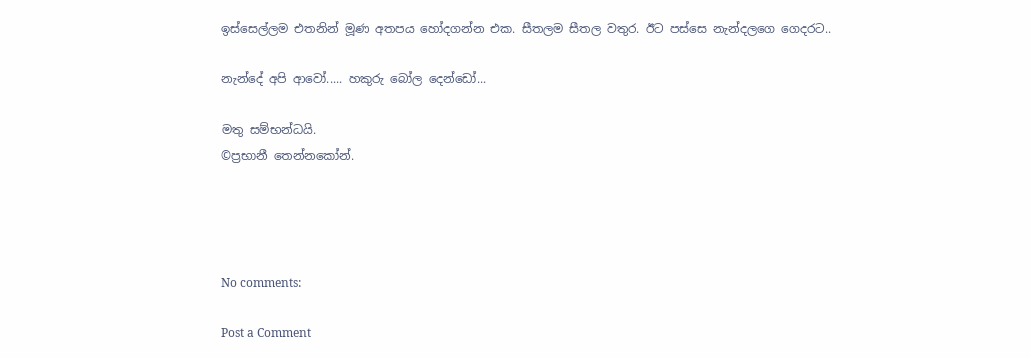ඉස්සෙල්ලම එතනින් මූණ අතපය හෝදගන්න එක. සීතලම සීතල වතුර. ඊට පස්සෙ නැන්දලගෙ ගෙදරට..

නැන්දේ අපි ආවෝ..... හකුරු බෝල දෙන්ඩෝ...

මතු සම්භන්ධයි.
©ප්‍රභානී තෙන්නකෝන්.




No comments:

Post a Comment